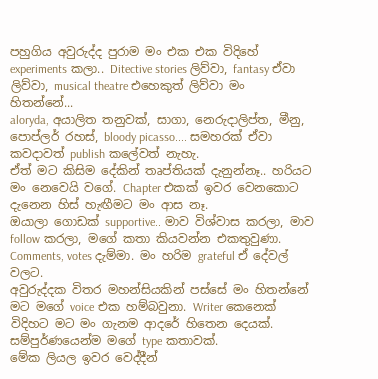පහුගිය අවුරුද්ද පුරාම මං එක එක විදිහේ experiments කලා.. Ditective stories ලිව්වා, fantasy ඒවා ලිව්වා, musical theatre එහෙකුත් ලිව්වා මං හිතන්නේ...
aloryda, අයාලිත තනුවක්, සාගා, නෙරුදාලිප්ත, මීනු, පොප්ලර් රහස්, bloody picasso.... සමහරක් ඒවා කවදාවත් publish කලේවත් නැහැ.
ඒත් මට කිසිම දේකින් තෘප්තියක් දැනුන්නෑ.. හරියට මං නෙවෙයි වගේ. Chapter එකක් ඉවර වෙනකොට දැනෙන හිස් හැඟීමට මං ආස නෑ.
ඔයාලා ගොඩක් supportive.. මාව විශ්වාස කරලා, මාව follow කරලා, මගේ කතා කියවන්න එකතුවුණා. Comments, votes දැම්මා. මං හරිම grateful ඒ දේවල් වලට.
අවුරුද්දක විතර මහන්සියකින් පස්සේ මං හිතන්නේ මට මගේ voice එක හම්බවුනා. Writer කෙනෙක් විදිහට මට මං ගැනම ආදරේ හිතෙන දෙයක්. සම්පුර්ණයෙන්ම මගේ type කතාවක්.
මේක ලියල ඉවර වෙද්දීන්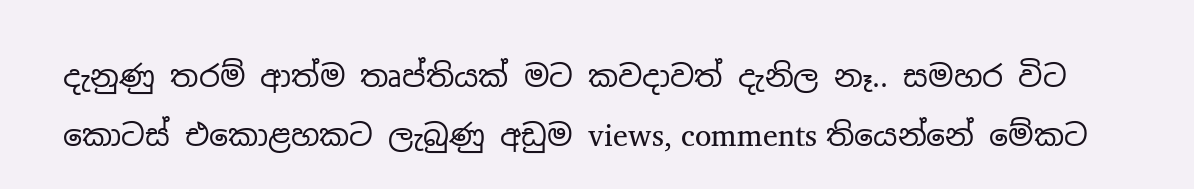දැනුණු තරම් ආත්ම තෘප්තියක් මට කවදාවත් දැනිල නෑ.. සමහර විට කොටස් එකොළහකට ලැබුණු අඩුම views, comments තියෙන්නේ මේකට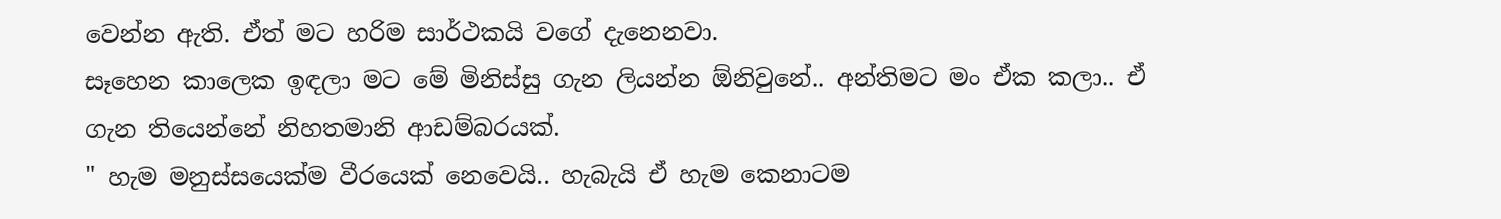වෙන්න ඇති. ඒත් මට හරිම සාර්ථකයි වගේ දැනෙනවා.
සෑහෙන කාලෙක ඉඳලා මට මේ මිනිස්සු ගැන ලියන්න ඕනිවුනේ.. අන්තිමට මං ඒක කලා.. ඒ ගැන තියෙන්නේ නිහතමානි ආඩම්බරයක්.
" හැම මනුස්සයෙක්ම වීරයෙක් නෙවෙයි.. හැබැයි ඒ හැම කෙනාටම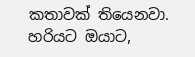කතාවක් තියෙනවා. හරියට ඔයාට,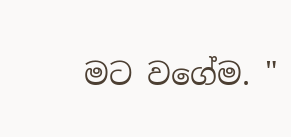මට වගේම. "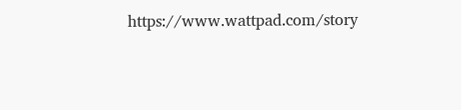https://www.wattpad.com/story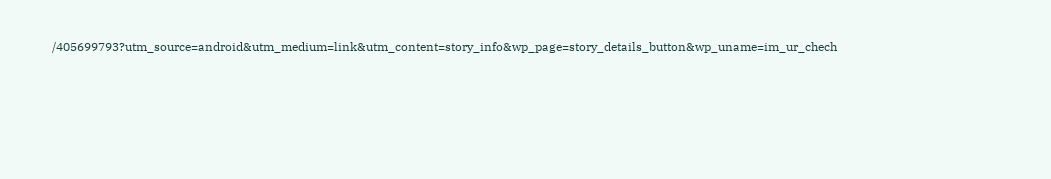/405699793?utm_source=android&utm_medium=link&utm_content=story_info&wp_page=story_details_button&wp_uname=im_ur_chech